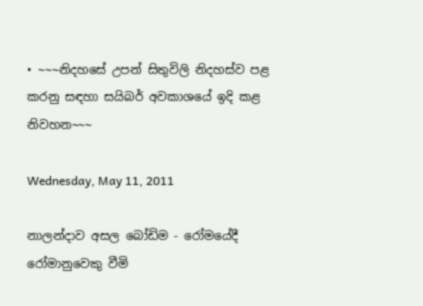• ~~~නිදහසේ උපන් සිතුවිලි නිදහස්ව පළ කරනු සඳහා සයිබර් අවකාශයේ ඉදි කළ නිවහන~~~

Wednesday, May 11, 2011

නාලන්දාව අසල බෝඩිම - රෝමයේදී රෝමානුවෙකු වීමි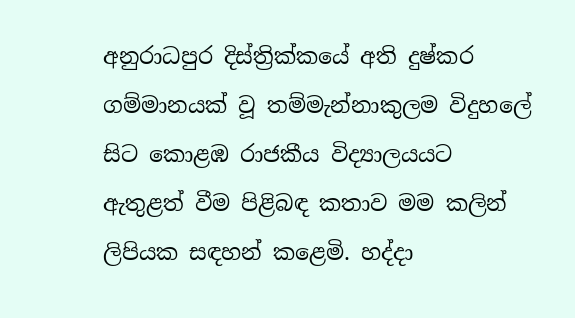අනුරාධපුර දිස්ත්‍රික්කයේ අති දුෂ්කර ගම්මානයක් වූ තම්මැන්නාකුලම විදුහලේ සිට කොළඹ රාජකීය විද්‍යාලයයට ඇතුළත් වීම පිළිබඳ කතාව මම කලින් ලිපියක සඳහන් කළෙමි. හද්දා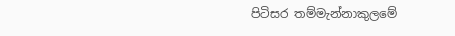පිටිසර තම්මැන්නාකුලමේ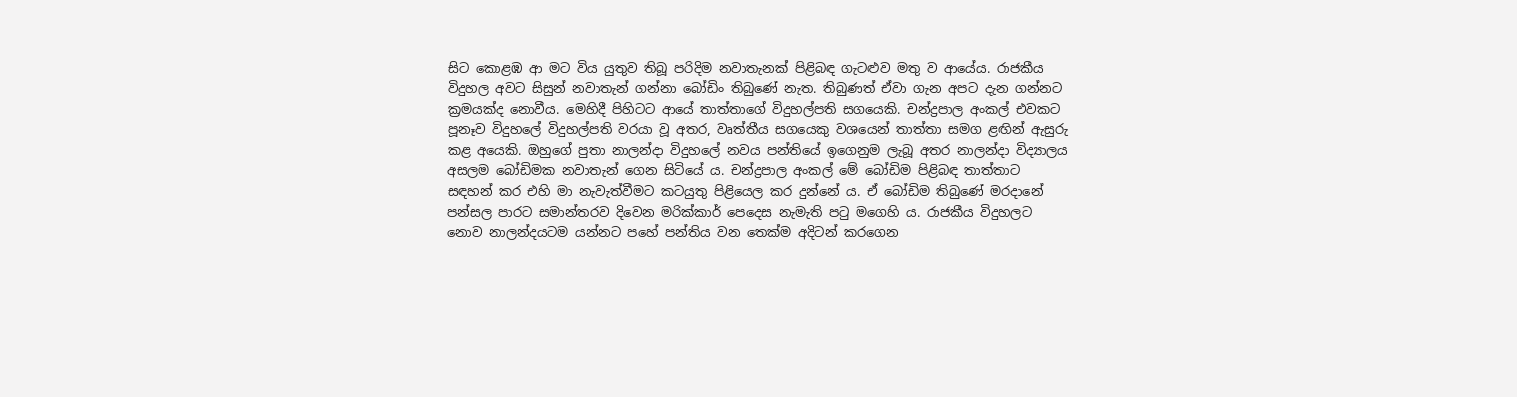සිට කොළඹ ආ මට විය යුතුව තිබූ පරිදිම නවාතැනක් පිළිබඳ ගැටළුව මතු ව ආයේය. රාජකීය විදුහල අවට සිසුන් නවාතැන් ගන්නා බෝඩිං තිබුණේ නැත. තිබුණත් ඒවා ගැන අපට දැන ගන්නට ක්‍රමයක්ද නොවීය. මෙහිදී පිහිටට ආයේ තාත්තාගේ විදුහල්පති සගයෙකි. චන්ද්‍රපාල අංකල් එවකට පූනෑව විදුහලේ විදුහල්පති වරයා වූ අතර, වෘත්තීය සගයෙකු වශයෙන් තාත්තා සමග ළඟින් ඇසුරු කළ අයෙකි. ඔහුගේ පුතා නාලන්දා විදුහලේ නවය පන්තියේ ඉගෙනුම ලැබූ අතර නාලන්දා විද්‍යාලය අසලම බෝඩිමක නවාතැන් ගෙන සිටියේ ය. චන්ද්‍රපාල අංකල් මේ බෝඩිම පිළිබඳ තාත්තාට සඳහන් කර එහි මා නැවැත්වීමට කටයුතු පිළියෙල කර දුන්නේ ය. ඒ බෝඩිම තිබුණේ මරදානේ පන්සල පාරට සමාන්තරව දිවෙන මරික්කාර් පෙදෙස නැමැති පටු මගෙහි ය. රාජකීය විදුහලට නොව නාලන්දයටම යන්නට පහේ පන්තිය වන තෙක්ම අදිටන් කරගෙන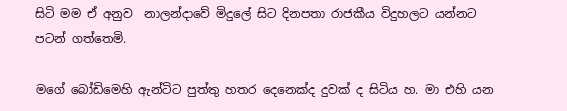සිටි මම ඒ අනුව  නාලන්දාවේ මිදුලේ සිට දිනපතා රාජකීය විදුහලට යන්නට පටන් ගත්තෙමි.

මගේ බෝඩිමෙහි ඇන්ටිට පුත්තු හතර දෙනෙක්ද දුවක් ද සිටිය හ. මා එහි යන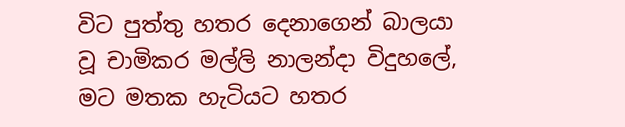විට පුත්තු හතර දෙනාගෙන් බාලයා වූ චාමිකර මල්ලි නාලන්දා විදුහලේ, මට මතක හැටියට හතර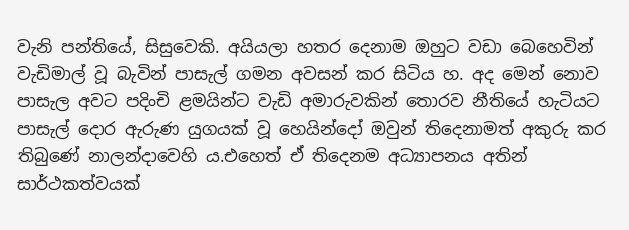වැනි පන්තියේ, සිසුවෙකි. අයියලා හතර දෙනාම ඔහුට වඩා බෙහෙවින් වැඩිමාල් වූ බැවින් පාසැල් ගමන අවසන් කර සිටිය හ. අද මෙන් නොව පාසැල අවට පදිංචි ළමයින්ට වැඩි අමාරුවකින් තොරව නීතියේ හැටියට පාසැල් දොර ඇරුණ යුගයක් වූ හෙයින්දෝ ඔවුන් තිදෙනාමත් අකුරු කර තිබුණේ නාලන්දාවෙහි ය.එහෙත් ඒ තිදෙනම අධ්‍යාපනය අතින් සාර්ථකත්වයක්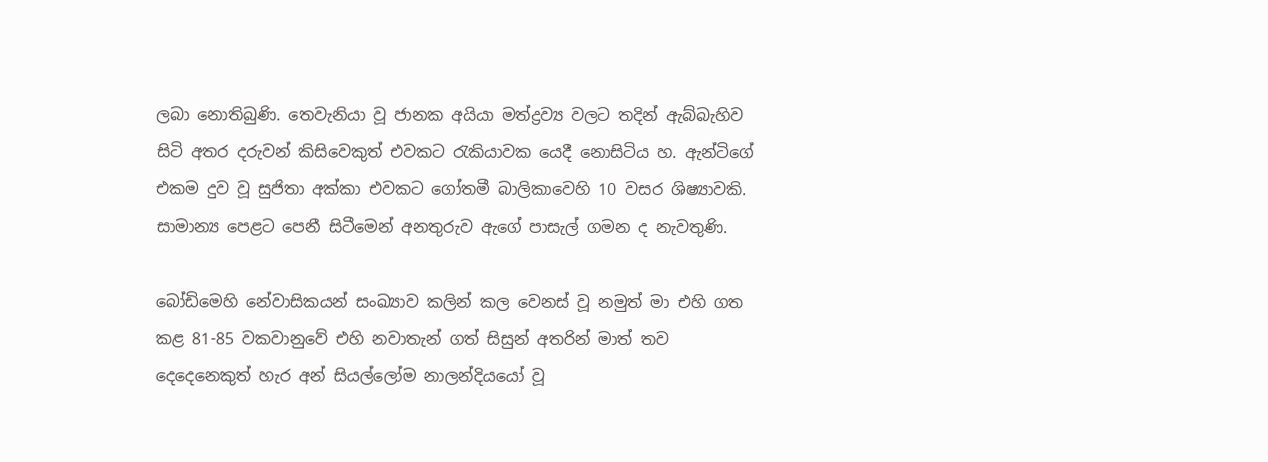ලබා නොතිබුණි. තෙවැනියා වූ ජානක අයියා මත්ද්‍රව්‍ය වලට තදින් ඇබ්බැහිව සිටි අතර දරුවන් කිසිවෙකුත් එවකට රැකියාවක යෙදී නොසිටිය හ. ඇන්ටිගේ එකම දුව වූ සුජිතා අක්කා එවකට ගෝතමී බාලිකාවෙහි 10 වසර ශිෂ්‍යාවකි. සාමාන්‍ය පෙළට පෙනී සිටීමෙන් අනතුරුව ඇගේ පාසැල් ගමන ද නැවතුණි.

බෝඩිමෙහි නේවාසිකයන් සංඛ්‍යාව කලින් කල වෙනස් වූ නමුත් මා එහි ගත කළ 81-85 වකවානුවේ එහි නවාතැන් ගත් සිසුන් අතරින් මාත් තව දෙදෙනෙකුත් හැර අන් සියල්ලෝම නාලන්දියයෝ වූ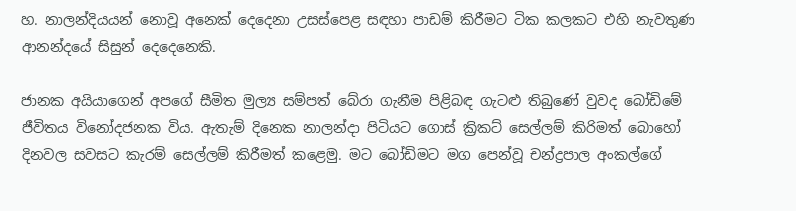හ. නාලන්දියයන් නොවූ අනෙක් දෙදෙනා උසස්පෙළ සඳහා පාඩම් කිරීමට ටික කලකට එහි නැවතුණ ආනන්දයේ සිසුන් දෙදෙනෙකි.

ජානක අයියාගෙන් අපගේ සීමිත මුල්‍ය සම්පත් බේරා ගැනීම පිළිබඳ ගැටළු තිබුණේ වුවද බෝඩිමේ ජීවිතය විනෝදජනක විය. ඇතැම් දිනෙක නාලන්දා පිටියට ගොස් ක්‍රිකට් සෙල්ලම් කිරිමත් බොහෝ දිනවල සවසට කැරම් සෙල්ලම් කිරීමත් කළෙමු. මට බෝඩිමට මග පෙන්වූ චන්ද්‍රපාල අංකල්ගේ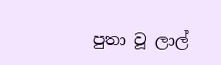පුතා වූ ලාල්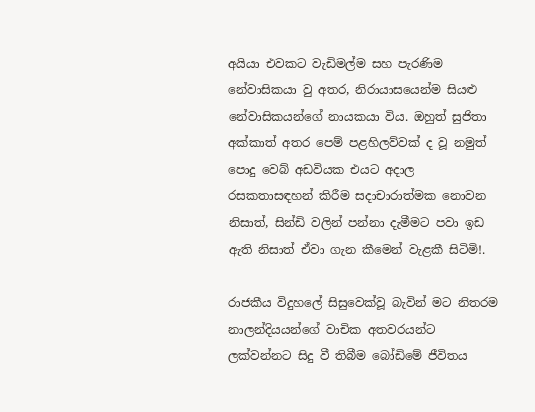අයියා ‍එවකට වැඩිමල්ම සහ පැරණිම නේවාසිකයා වු අතර, නිරායාසයෙන්ම සියළු නේවාසිකයන්ගේ නායකයා විය. ඔහුත් සුජිතා අක්කාත් අතර පෙම් පළහිලව්වක් ද වූ නමුත් පොදු වෙබ් අඩවියක එයට අදාල රසකතාසඳහන් කිරීම සදාචාරාත්මක නොවන නිසාත්, සින්ඩි වලින් පන්නා දැමීමට පවා ඉඩ ඇති නිසාත් ඒවා ගැන කීමෙන් වැළකී සිටිමි!.

රාජකීය විදුහලේ සිසුවෙක්වූ බැවින් මට නිතරම නාලන්දියයන්ගේ වාචික අතවරයන්ට ලක්වන්නට සිදු වී තිබීම බෝඩිමේ ජීවිතය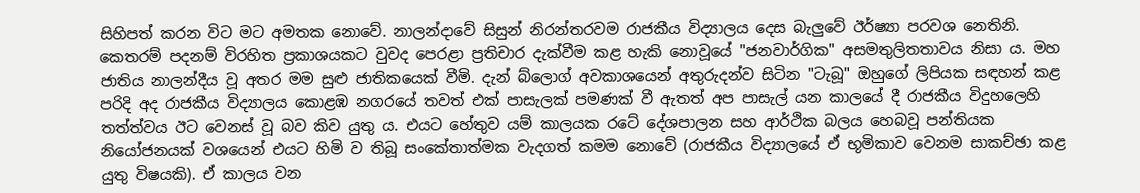සිහිපත් කරන විට මට අමතක නොවේ. නාලන්දාවේ සිසුන් නිරන්තරවම රාජකීය විද්‍යාලය දෙස බැලුවේ ඊර්ෂ්‍යා පරවශ නෙතිනි. කෙතරම් පදනම් විරහිත ප්‍රකාශයකට වුවද පෙරළා ප්‍රතිචාර දැක්වීම කළ හැකි නොවූයේ "ජනවාර්ගික" අසමතුලිතතාවය නිසා ය. මහ ජාතිය නාලන්දීය වූ අතර මම සුළු ජාතිකයෙක් වීමි. දැන් බ්ලොග් අවකාශයෙන් අතුරුදන්ව සිටින "ටැබූ" ඔහුගේ ලිපියක සඳහන් කළ පරිදි අද රාජකීය විද්‍යාලය කොළඹ නගරයේ තවත් එක් පාසැලක් පමණක් වී ඇතත් අප පාසැල් යන කාලයේ දී රාජකීය විදුහලෙහි තත්ත්වය ඊට වෙනස් වූ බව කිව යුතු ය. එයට හේතුව යම් කාලයක රටේ දේශපාලන සහ ආර්ථික බලය හෙබවූ පන්තියක නියෝජනයක් වශයෙන් එයට හිමි ව තිබූ සංකේතාත්මක වැදගත් කමම නොවේ (රාජකීය විද්‍යාලයේ ඒ භූමිකාව වෙනම සාකච්ඡා කළ යුතු විෂයකි). ඒ කාලය වන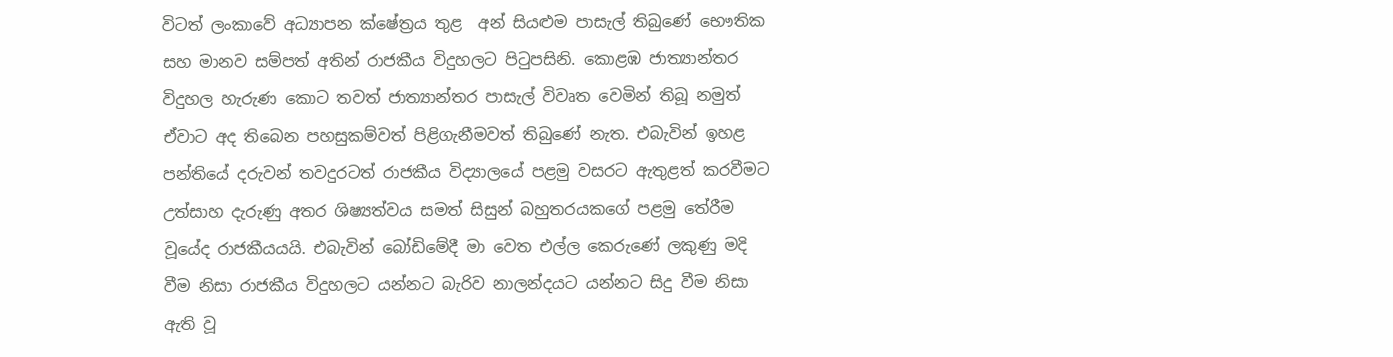විටත් ලංකාවේ අධ්‍යාපන ක්ෂේත්‍රය තුළ  අන් සියළුම පාසැල් තිබුණේ භෞතික සහ මානව සම්පත් අතින් රාජකීය විදුහලට පිටුපසිනි. කොළඹ ජාත්‍යාන්තර විදුහල හැරුණ කොට තවත් ජාත්‍යාන්තර පාසැල් විවෘත වෙමින් තිබූ නමුත් ඒවාට අද තිබෙන පහසුකම්වත් පිළිගැනීමවත් තිබුණේ නැත. එබැවින් ඉහළ පන්තියේ දරුවන් තවදුරටත් රාජකීය විද්‍යාලයේ පළමු වසරට ඇතුළත් කරවීමට උත්සාහ දැරුණු අතර ශිෂ්‍යත්වය සමත් සිසුන් බහුතරයකගේ පළමු තේරීම වූයේද රාජකීයයයි. එබැවින් බෝඩිමේදී මා වෙත එල්ල කෙරුණේ ලකුණු මදි වීම නිසා රාජකීය විදුහලට යන්නට බැරිව නාලන්දයට යන්නට සිදු වීම නිසා ඇති වූ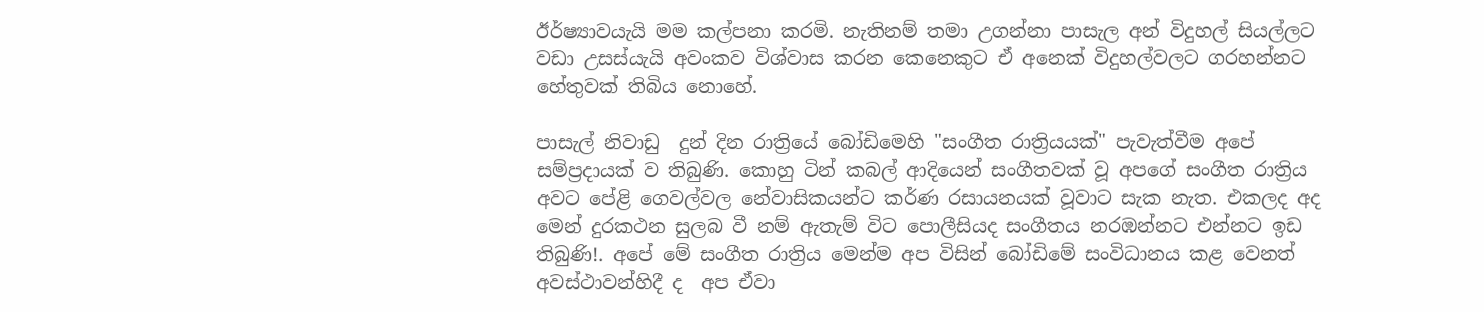ඊර්ෂ්‍යාවයැයි මම කල්පනා කරමි. නැතිනම් තමා උගන්නා පාසැල අන් විදුහල් සියල්ලට වඩා උසස්යැයි අවංකව විශ්වාස කරන කෙනෙකුට ඒ අනෙක් විදුහල්වලට ගරහන්නට හේතුවක් තිබිය නොහේ.

පාසැල් නිවාඩු  දුන් දින රාත්‍රියේ බෝඩිමෙහි "සංගීත රාත්‍රියයක්" පැවැත්වීම අපේ සම්ප්‍රදායක් ව තිබුණි. කොහු ටින් කබල් ආදියෙන් සංගීතවක් වූ අපගේ සංගීත රාත්‍රිය අවට පේළි ගෙවල්වල නේවාසිකයන්ට කර්ණ රසායනයක් වූවාට සැක නැත. එකලද අද මෙන් දුරකථන සුලබ වී නම් ඇතැම් විට පොලීසියද සංගීතය නරඹන්නට එන්නට ඉඩ තිබුණි!. අපේ මේ සංගීත රාත්‍රිය මෙන්ම අප විසින් බෝඩිමේ සංවිධානය කළ වෙනත් අවස්ථාවන්හිදී ද  අප ඒවා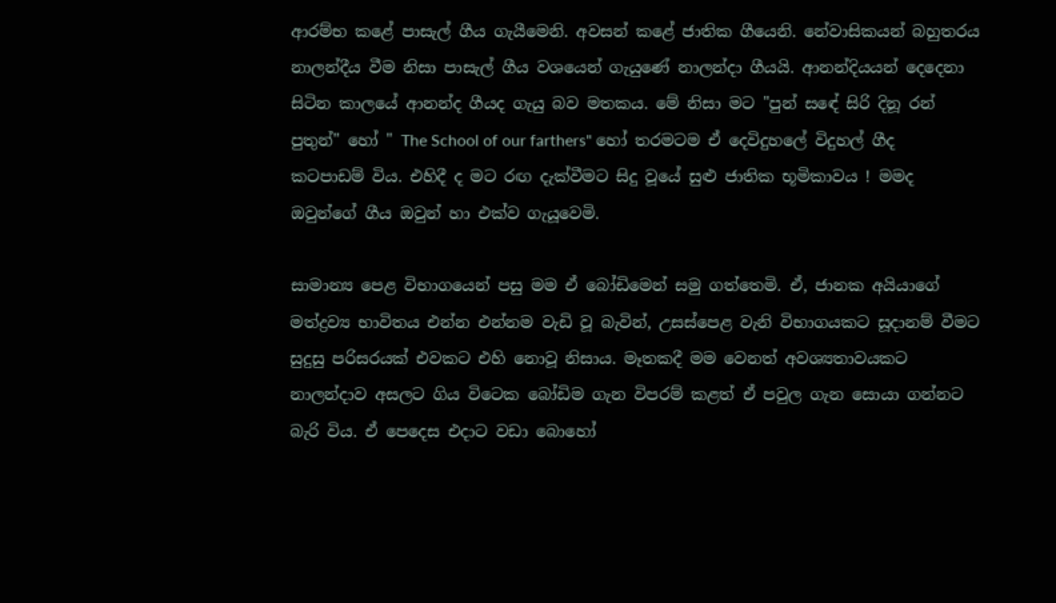ආරම්භ කළේ පාසැල් ගීය ගැයීමෙනි. අවසන් කළේ ජාතික ගීයෙනි. නේවාසිකයන් බහුතරය නාලන්දීය වීම නිසා පාසැල් ගීය වශයෙන් ගැයුණේ නාලන්දා ගීයයි. ආනන්දියයන් දෙදෙනා සිටින කාලයේ ආනන්ද ගීයද ගැයු බව මතකය. මේ නිසා මට "පුන් සඳේ සිරි දිනූ රන් පුතුන්" හෝ " The School of our farthers" හෝ තරමටම ඒ දෙවිදුහලේ විදුහල් ගීද කටපාඩම් විය. එහිදී ද මට රඟ දැක්වීමට සිදු වූයේ සුළු ජාතික භූමිකාවය ! මමද ඔවුන්ගේ ගීය ඔවුන් හා එක්ව ගැයූවෙමි.

සාමාන්‍ය පෙළ විභාගයෙන් පසු මම ඒ බෝඩිමෙන් සමු ගත්තෙමි. ඒ, ජානක අයියාගේ මත්ද්‍රව්‍ය භාවිතය එන්න එන්නම වැඩි වූ බැවින්, උසස්පෙළ වැනි විභාගයකට සූදානම් වීමට සුදුසු පරිසරයක් එවකට එහි නොවූ නිසාය. මෑතකදී මම වෙනත් අවශ්‍යතාවයකට නාලන්දාව අසලට ගිය විටෙක බෝඩිම ගැන විපරම් කළත් ඒ පවුල ගැන සොයා ගන්නට බැරි විය. ඒ පෙදෙස එදාට වඩා බොහෝ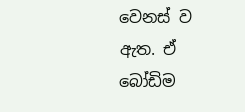වෙනස් ව ඇත. ඒ බෝඩිම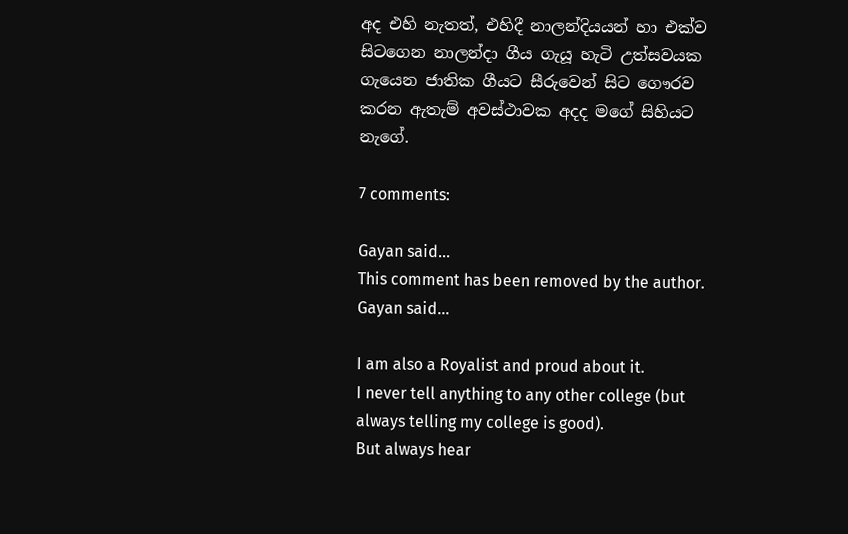අද එහි නැතත්, එහිදී නාලන්දියයන් හා එක්ව සිටගෙන නාලන්දා ගීය ගැයූ හැටි උත්සවයක ගැයෙන ජාතික ගීයට සීරුවෙන් සිට ගෞරව කරන ඇතැම් අවස්ථාවක අදද මගේ සිහියට නැගේ.

7 comments:

Gayan said...
This comment has been removed by the author.
Gayan said...

I am also a Royalist and proud about it.
I never tell anything to any other college (but always telling my college is good).
But always hear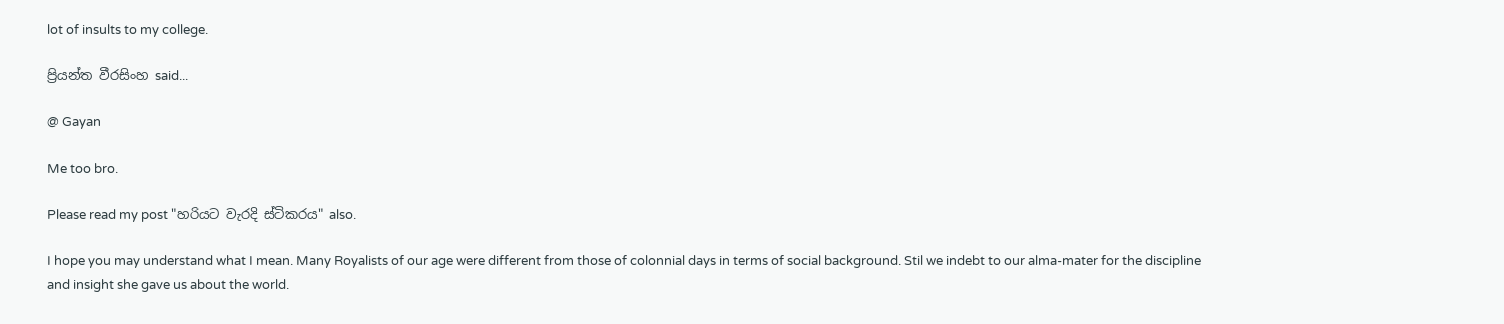lot of insults to my college.

ප්‍රියන්ත වීරසිංහ said...

@ Gayan

Me too bro.

Please read my post "හරියට වැරදි ස්ටිකරය" also.

I hope you may understand what I mean. Many Royalists of our age were different from those of colonnial days in terms of social background. Stil we indebt to our alma-mater for the discipline and insight she gave us about the world.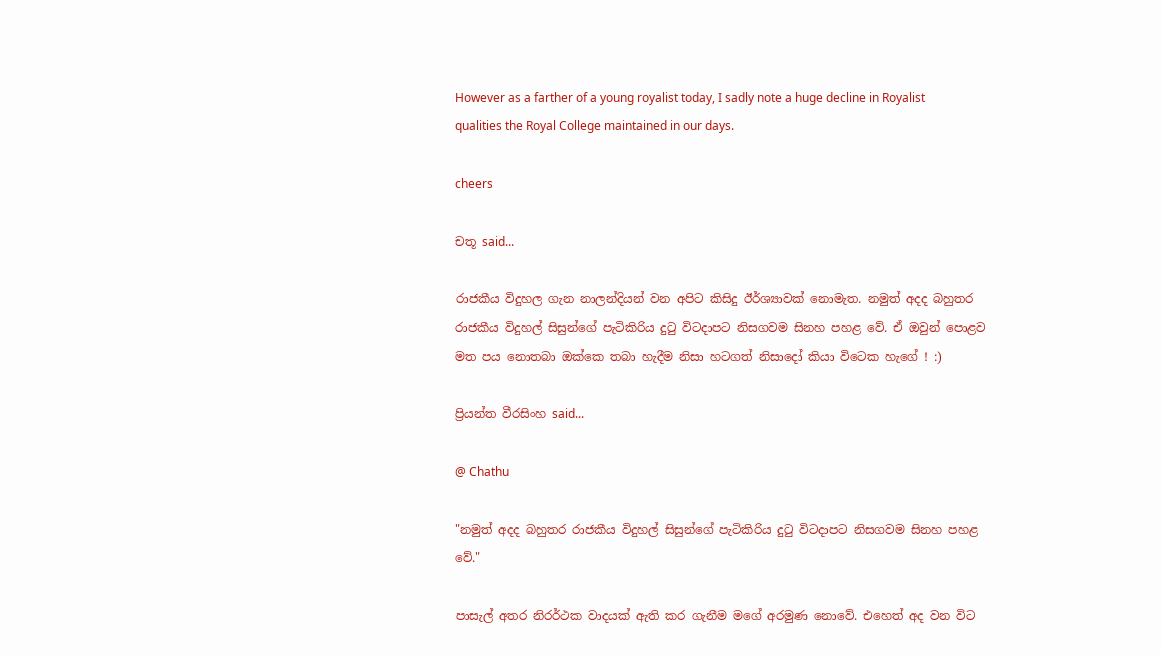However as a farther of a young royalist today, I sadly note a huge decline in Royalist qualities the Royal College maintained in our days.

cheers

චතූ said...

රාජකීය විදුහල ගැන නාලන්දියන් වන අපිට කිසිදු ඊර්ශ්‍යාවක් නොමැත. නමුත් අදද බහුතර රාජකීය විදුහල් සිසුන්ගේ පැටිකිරිය දුටු විටදාපට නිසගවම සිනහ පහළ වේ. ඒ ඔවුන් පොළව මත පය නොතබා ඔක්කෙ තබා හැදීම නිසා හටගත් නිසාදෝ කියා විටෙක හැගේ ! :)

ප්‍රියන්ත වීරසිංහ said...

@ Chathu

"නමුත් අදද බහුතර රාජකීය විදුහල් සිසුන්ගේ පැටිකිරිය දුටු විටදාපට නිසගවම සිනහ පහළ වේ."

පාසැල් අතර නිරර්ථක වාදයක් ඇති කර ගැනීම මගේ අරමුණ නොවේ. එහෙත් අද වන විට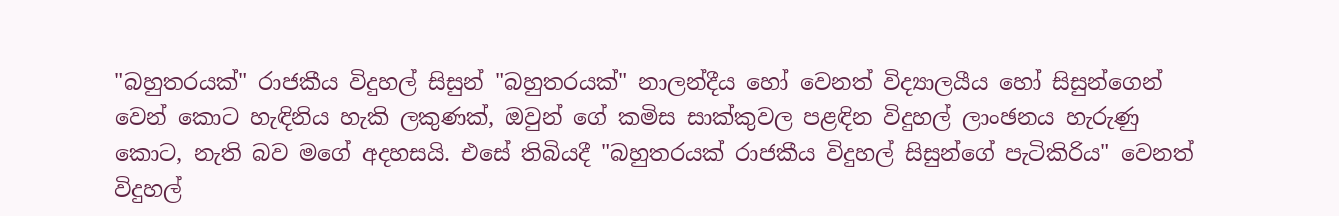"බහුතරයක්" රාජකීය විදුහල් සිසුන් "බහුතරයක්" නාලන්දීය හෝ වෙනත් විද්‍යාලයීය හෝ සිසුන්ගෙන් වෙන් කොට හැඳිනිය හැකි ලකුණක්, ඔවුන් ගේ කමිස සාක්කුවල පළඳින විදුහල් ලාංඡනය හැරුණු කොට, නැති බව මගේ අදහසයි. එසේ තිබියදී "බහුතරයක් රාජකීය විදුහල් සිසුන්ගේ පැටිකිරිය" වෙනත් විදුහල්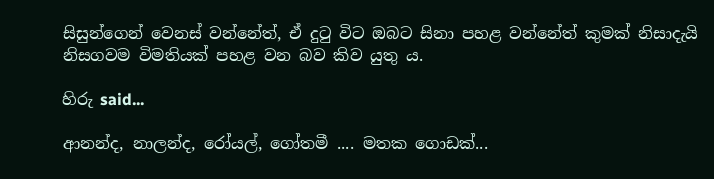සිසුන්ගෙන් වෙනස් වන්නේත්, ඒ දුටු විට ඔබට සිනා පහළ වන්නේත් කුමක් නිසාදැයි නිසගවම විමතියක් පහළ වන බව කිව යුතු ය.

හිරු said...

ආනන්ද, නාලන්ද, රෝයල්, ගෝතමී .... මතක ගොඩක්...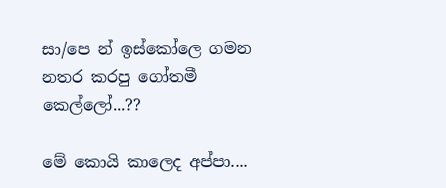සා/පෙ න් ඉස්කෝලෙ ගමන නතර කරපු ගෝතමී කෙල්ලෝ...??

මේ කොයි කාලෙද අප්පා....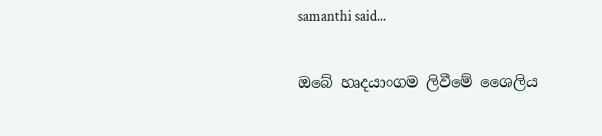samanthi said...

ඔබේ හෘදයාංගම ලිවීමේ ශෛලිය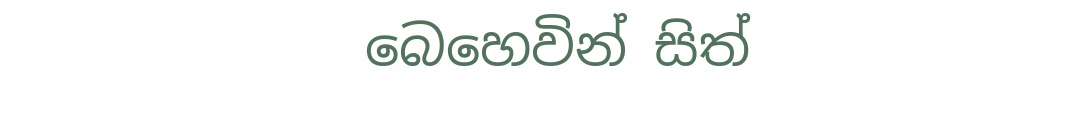බෙහෙවින් සිත්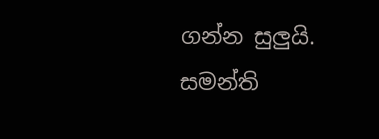ගන්න සුලුයි.
සමන්ති